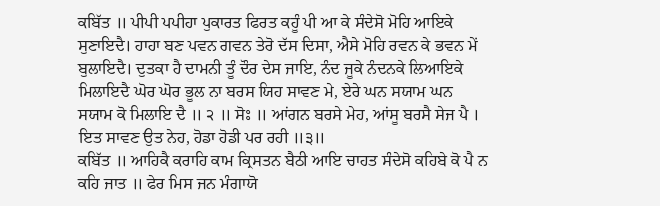ਕਬਿੱਤ ॥ ਪੀਪੀ ਪਪੀਹਾ ਪੁਕਾਰਤ ਫਿਰਤ ਕਹੂੰ ਪੀ ਆ ਕੇ ਸੰਦੇਸੋ ਮੋਹਿ ਆਇਕੇ ਸੁਣਾਇਦੈ। ਹਾਹਾ ਬਣ ਪਵਨ ਗਵਨ ਤੇਰੋ ਦੱਸ ਦਿਸਾ, ਐਸੇ ਮੋਹਿ ਰਵਨ ਕੇ ਭਵਨ ਮੇਂ ਬੁਲਾਇਦੈ। ਦੁਤਕਾ ਹੈ ਦਾਮਨੀ ਤੂੰ ਦੌਰ ਦੇਸ ਜਾਇ, ਨੰਦ ਜੂਕੇ ਨੰਦਨਕੇ ਲਿਆਇਕੇ ਮਿਲਾਇਦੈ ਘੋਰ ਘੋਰ ਭੂਲ ਨਾ ਬਰਸ ਯਿਹ ਸਾਵਣ ਮੇ, ਏਰੇ ਘਨ ਸਯਾਮ ਘਨ ਸਯਾਮ ਕੋ ਮਿਲਾਇ ਦੈ ॥ ੨ ॥ ਸੋਃ ॥ ਆਂਗਨ ਬਰਸੇ ਮੇਹ, ਆਂਸੂ ਬਰਸੈ ਸੇਜ ਪੈ । ਇਤ ਸਾਵਣ ਉਤ ਨੇਹ, ਹੋਡਾ ਹੋਡੀ ਪਰ ਰਹੀ ॥੩॥
ਕਬਿੱਤ ॥ ਆਹਿਕੈ ਕਰਾਹਿ ਕਾਮ ਕ੍ਰਿਸਤਨ ਬੈਠੀ ਆਇ ਚਾਹਤ ਸੰਦੇਸੋ ਕਹਿਬੇ ਕੋ ਪੈ ਨ ਕਹਿ ਜਾਤ ॥ ਫੇਰ ਮਿਸ ਜਨ ਮੰਗਾਯੋ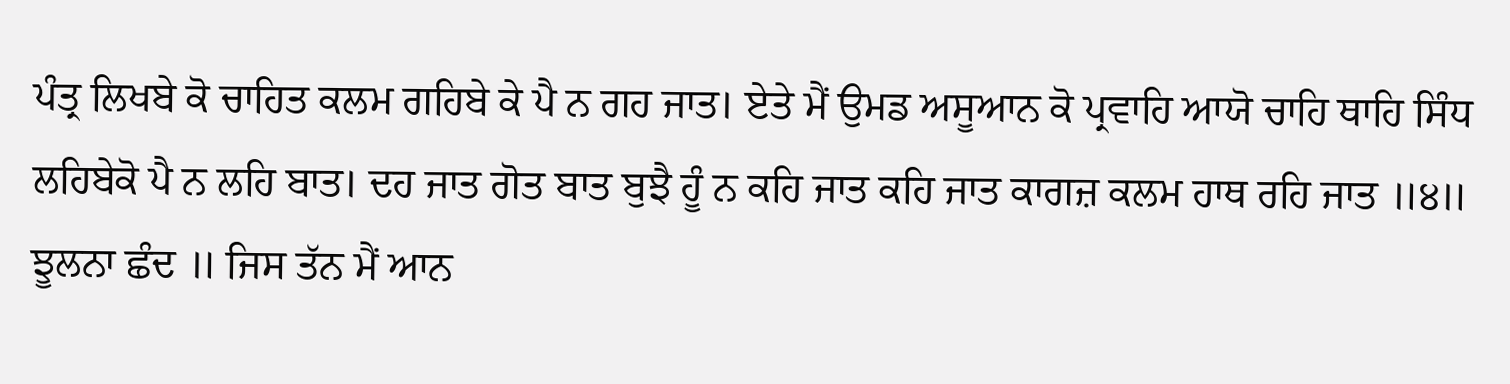ਪੰਤ੍ਰ ਲਿਖਬੇ ਕੋ ਚਾਹਿਤ ਕਲਮ ਗਹਿਬੇ ਕੇ ਪੈ ਨ ਗਹ ਜਾਤ। ਏਤੇ ਮੈਂ ਉਮਡ ਅਸੂਆਨ ਕੋ ਪ੍ਰਵਾਹਿ ਆਯੋ ਚਾਹਿ ਥਾਹਿ ਸਿੰਧ ਲਹਿਬੇਕੋ ਪੈ ਨ ਲਹਿ ਬਾਤ। ਦਹ ਜਾਤ ਗੋਤ ਬਾਤ ਬੁਝੈ ਹੂੰ ਨ ਕਹਿ ਜਾਤ ਕਹਿ ਜਾਤ ਕਾਗਜ਼ ਕਲਮ ਹਾਥ ਰਹਿ ਜਾਤ ॥੪॥
ਝੂਲਨਾ ਛੰਦ ॥ ਜਿਸ ਤੱਨ ਮੈਂ ਆਨ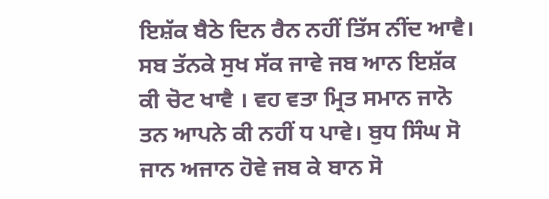ਇਸ਼ੱਕ ਬੈਠੇ ਦਿਨ ਰੈਨ ਨਹੀਂ ਤਿੱਸ ਨੀਂਦ ਆਵੈ। ਸਬ ਤੱਨਕੇ ਸੁਖ ਸੱਕ ਜਾਵੇ ਜਬ ਆਨ ਇਸ਼ੱਕ ਕੀ ਚੋਟ ਖਾਵੈ । ਵਹ ਵਤਾ ਮ੍ਰਿਤ ਸਮਾਨ ਜਾਨੋ ਤਨ ਆਪਨੇ ਕੀ ਨਹੀਂ ਧ ਪਾਵੇ। ਬੁਧ ਸਿੰਘ ਸੋ ਜਾਨ ਅਜਾਨ ਹੋਵੇ ਜਬ ਕੇ ਬਾਨ ਸੋ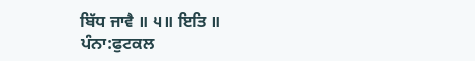ਬਿੱਧ ਜਾਵੈ ॥ ੫॥ ਇਤਿ ॥
ਪੰਨਾ:ਫੁਟਕਲ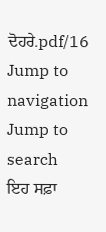ਦੋਹਰੇ.pdf/16
Jump to navigation
Jump to search
ਇਹ ਸਫ਼ਾ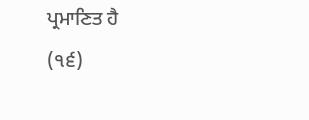ਪ੍ਰਮਾਣਿਤ ਹੈ
(੧੬)